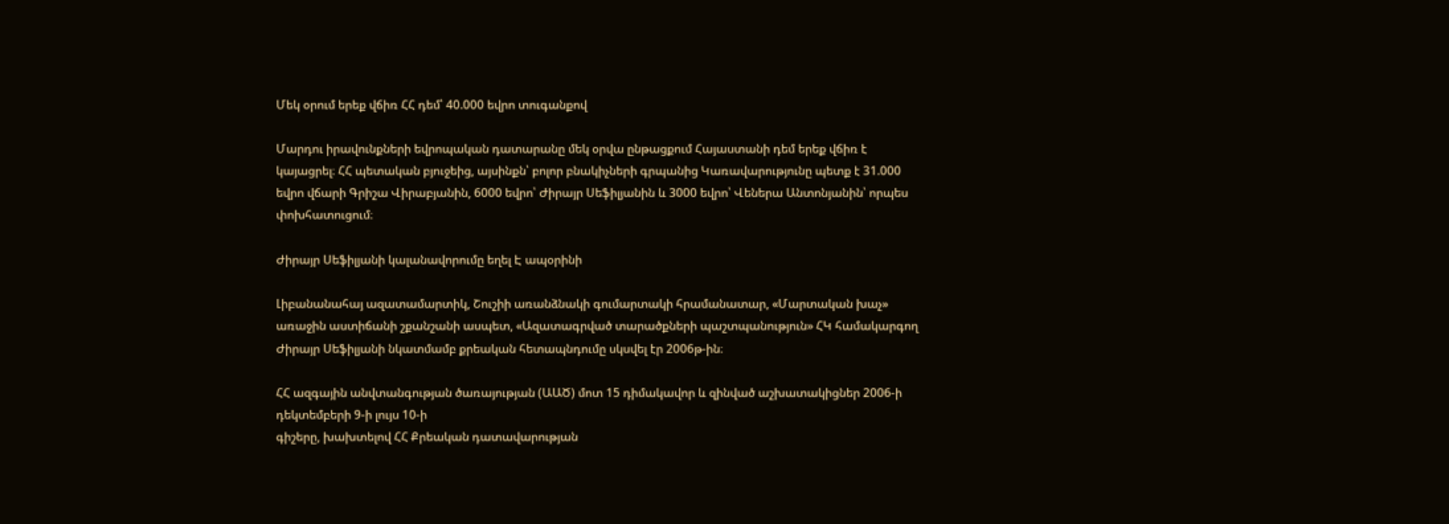Մեկ օրում երեք վճիռ ՀՀ դեմ՝ 40.000 եվրո տուգանքով

Մարդու իրավունքների եվրոպական դատարանը մեկ օրվա ընթացքում Հայաստանի դեմ երեք վճիռ է կայացրել։ ՀՀ պետական բյուջեից, այսինքն՝ բոլոր բնակիչների գրպանից Կառավարությունը պետք է 31.000 եվրո վճարի Գրիշա Վիրաբյանին, 6000 եվրո՝ Ժիրայր Սեֆիլյանին և 3000 եվրո՝ Վեներա Անտոնյանին՝ որպես փոխհատուցում։

Ժիրայր Սեֆիլյանի կալանավորումը եղել Է ապօրինի

Լիբանանահայ ազատամարտիկ, Շուշիի առանձնակի գումարտակի հրամանատար, «Մարտական խաչ» առաջին աստիճանի շքանշանի ասպետ, «Ազատագրված տարածքների պաշտպանություն» ՀԿ համակարգող Ժիրայր Սեֆիլյանի նկատմամբ քրեական հետապնդումը սկսվել էր 2006թ-ին։

ՀՀ ազգային անվտանգության ծառայության (ԱԱԾ) մոտ 15 դիմակավոր և զինված աշխատակիցներ 2006-ի դեկտեմբերի 9-ի լույս 10-ի
գիշերը, խախտելով ՀՀ Քրեական դատավարության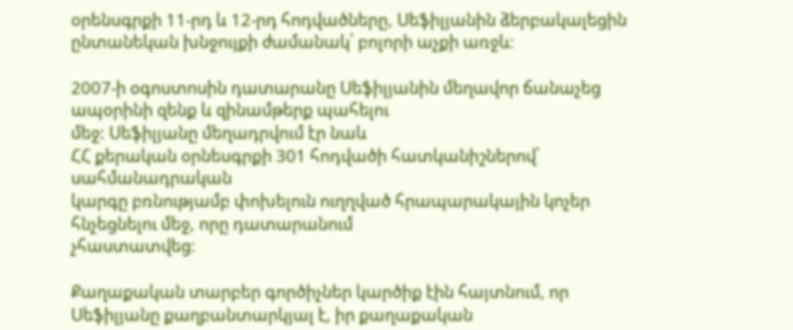օրենսգրքի 11-րդ և 12-րդ հոդվածները, Սեֆիլյանին ձերբակալեցին ընտանեկան խնջույքի ժամանակ՝ բոլորի աչքի առջև։

2007-ի օգոստոսին դատարանը Սեֆիլյանին մեղավոր ճանաչեց ապօրինի զենք և զինամթերք պահելու
մեջ: Սեֆիլյանը մեղադրվում էր նաև
ՀՀ քերական օրնեսգրքի 301 հոդվածի հատկանիշներով՝ սահմանադրական
կարգը բռնությամբ փոխելուն ուղղված հրապարակային կոչեր հնչեցնելու մեջ, որը դատարանում
չհաստատվեց:

Քաղաքական տարբեր գործիչներ կարծիք էին հայտնում, որ
Սեֆիլյանը քաղբանտարկյալ է, իր քաղաքական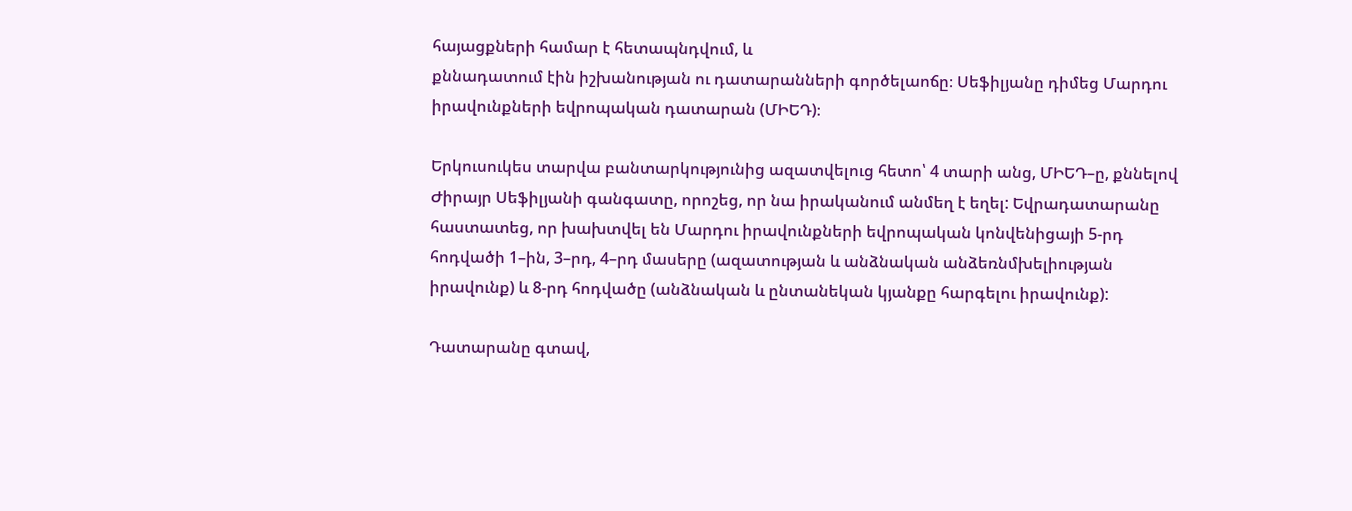հայացքների համար է հետապնդվում, և
քննադատում էին իշխանության ու դատարանների գործելաոճը։ Սեֆիլյանը դիմեց Մարդու իրավունքների եվրոպական դատարան (ՄԻԵԴ)։

Երկուսուկես տարվա բանտարկությունից ազատվելուց հետո՝ 4 տարի անց, ՄԻԵԴ–ը, քննելով Ժիրայր Սեֆիլյանի գանգատը, որոշեց, որ նա իրականում անմեղ է եղել: Եվրադատարանը հաստատեց, որ խախտվել են Մարդու իրավունքների եվրոպական կոնվենիցայի 5-րդ հոդվածի 1–ին, 3–րդ, 4–րդ մասերը (ազատության և անձնական անձեռնմխելիության իրավունք) և 8-րդ հոդվածը (անձնական և ընտանեկան կյանքը հարգելու իրավունք):

Դատարանը գտավ,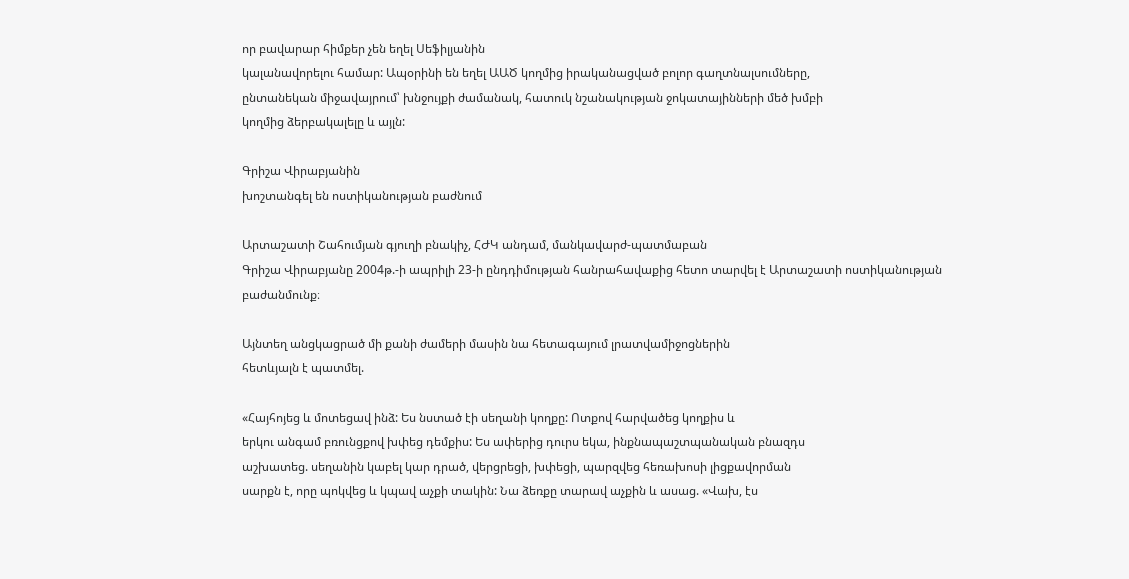որ բավարար հիմքեր չեն եղել Սեֆիլյանին
կալանավորելու համար: Ապօրինի են եղել ԱԱԾ կողմից իրականացված բոլոր գաղտնալսումները,
ընտանեկան միջավայրում՝ խնջույքի ժամանակ, հատուկ նշանակության ջոկատայինների մեծ խմբի
կողմից ձերբակալելը և այլն:

Գրիշա Վիրաբյանին
խոշտանգել են ոստիկանության բաժնում

Արտաշատի Շահումյան գյուղի բնակիչ, ՀԺԿ անդամ, մանկավարժ-պատմաբան
Գրիշա Վիրաբյանը 2004թ.-ի ապրիլի 23-ի ընդդիմության հանրահավաքից հետո տարվել է Արտաշատի ոստիկանության
բաժանմունք։

Այնտեղ անցկացրած մի քանի ժամերի մասին նա հետագայում լրատվամիջոցներին
հետևյալն է պատմել.

«Հայհոյեց և մոտեցավ ինձ: Ես նստած էի սեղանի կողքը: Ոտքով հարվածեց կողքիս և
երկու անգամ բռունցքով խփեց դեմքիս: Ես ափերից դուրս եկա, ինքնապաշտպանական բնազդս
աշխատեց. սեղանին կաբել կար դրած, վերցրեցի, խփեցի, պարզվեց հեռախոսի լիցքավորման
սարքն է, որը պոկվեց և կպավ աչքի տակին: Նա ձեռքը տարավ աչքին և ասաց. «Վախ, էս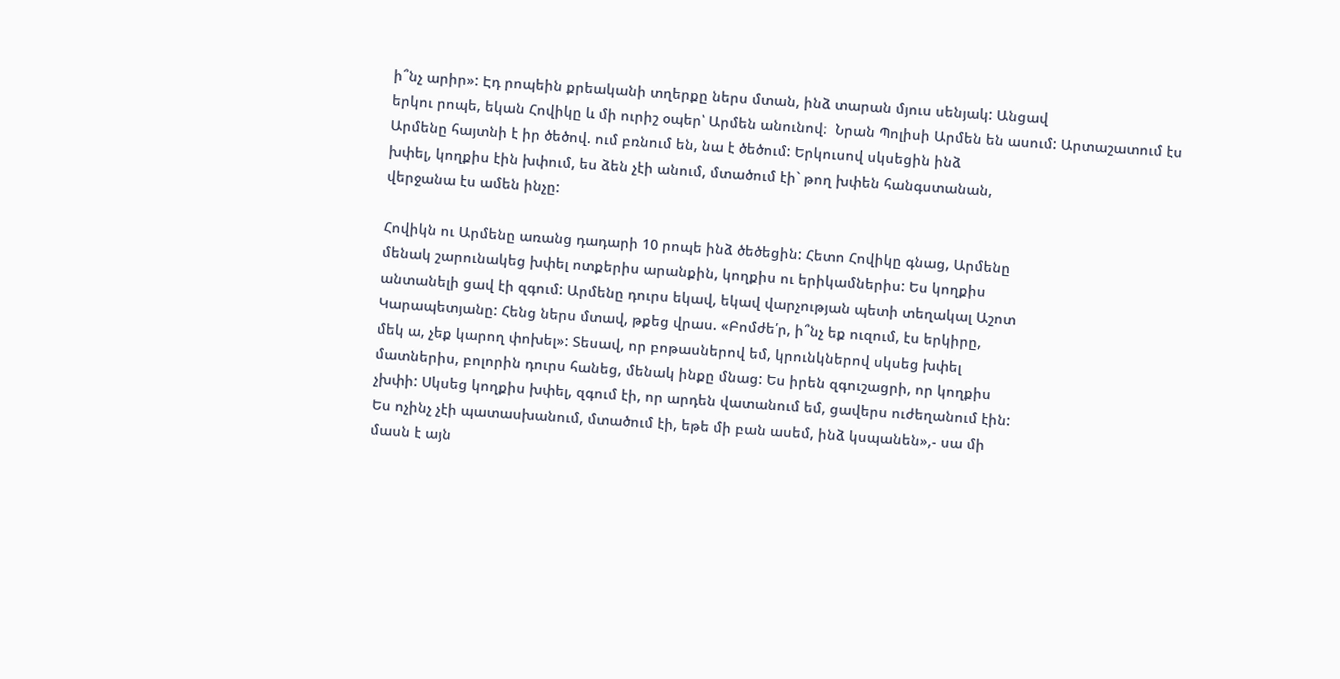ի՞նչ արիր»: Էդ րոպեին քրեականի տղերքը ներս մտան, ինձ տարան մյուս սենյակ: Անցավ
երկու րոպե, եկան Հովիկը և մի ուրիշ օպեր՝ Արմեն անունով։  Նրան Պոլիսի Արմեն են ասում: Արտաշատում էս
Արմենը հայտնի է իր ծեծով. ում բռնում են, նա է ծեծում: Երկուսով սկսեցին ինձ
խփել, կողքիս էին խփում, ես ձեն չէի անում, մտածում էի` թող խփեն հանգստանան,
վերջանա էս ամեն ինչը:

Հովիկն ու Արմենը առանց դադարի 10 րոպե ինձ ծեծեցին: Հետո Հովիկը գնաց, Արմենը
մենակ շարունակեց խփել ոտքերիս արանքին, կողքիս ու երիկամներիս: Ես կողքիս
անտանելի ցավ էի զգում: Արմենը դուրս եկավ, եկավ վարչության պետի տեղակալ Աշոտ
Կարապետյանը: Հենց ներս մտավ, թքեց վրաս. «Բոմժե՛ր, ի՞նչ եք ուզում, էս երկիրը,
մեկ ա, չեք կարող փոխել»: Տեսավ, որ բոթասներով եմ, կրունկներով սկսեց խփել
մատներիս, բոլորին դուրս հանեց, մենակ ինքը մնաց: Ես իրեն զգուշացրի, որ կողքիս
չխփի: Սկսեց կողքիս խփել, զգում էի, որ արդեն վատանում եմ, ցավերս ուժեղանում էին:
Ես ոչինչ չէի պատասխանում, մտածում էի, եթե մի բան ասեմ, ինձ կսպանեն»,- սա մի
մասն է այն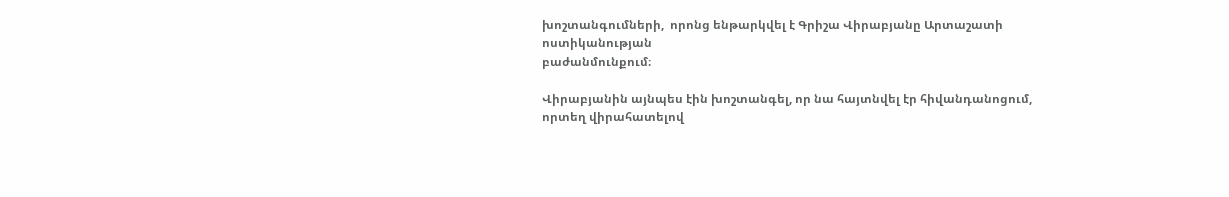խոշտանգումների,  որոնց ենթարկվել է Գրիշա Վիրաբյանը Արտաշատի ոստիկանության
բաժանմունքում։

Վիրաբյանին այնպես էին խոշտանգել, որ նա հայտնվել էր հիվանդանոցում,
որտեղ վիրահատելով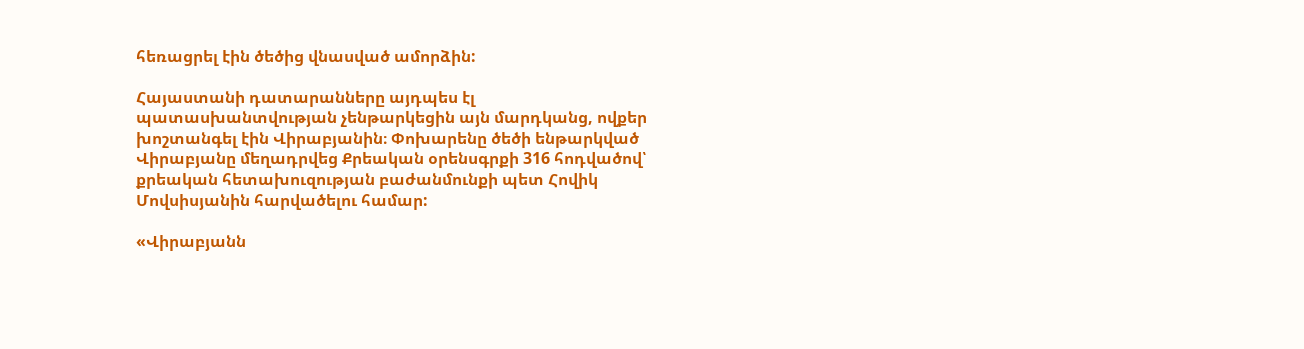հեռացրել էին ծեծից վնասված ամորձին:

Հայաստանի դատարանները այդպես էլ պատասխանտվության չենթարկեցին այն մարդկանց, ովքեր խոշտանգել էին Վիրաբյանին։ Փոխարենը ծեծի ենթարկված Վիրաբյանը մեղադրվեց Քրեական օրենսգրքի 316 հոդվածով՝ քրեական հետախուզության բաժանմունքի պետ Հովիկ Մովսիսյանին հարվածելու համար:

«Վիրաբյանն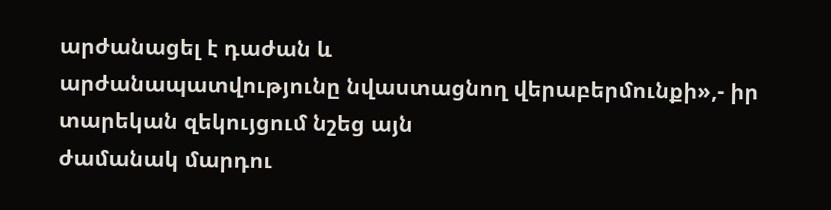արժանացել է դաժան և
արժանապատվությունը նվաստացնող վերաբերմունքի»,- իր տարեկան զեկույցում նշեց այն
ժամանակ մարդու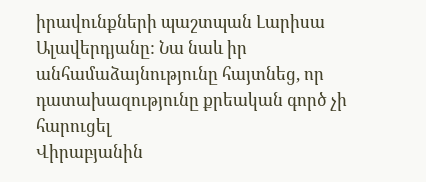իրավունքների պաշտպան Լարիսա Ալավերդյանը: Նա նաև իր
անհամաձայնությունը հայտնեց, որ դատախազությունը քրեական գործ չի հարուցել
Վիրաբյանին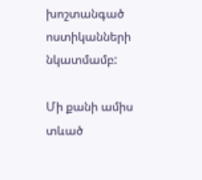խոշտանգած ոստիկանների նկատմամբ:

Մի քանի ամիս տևած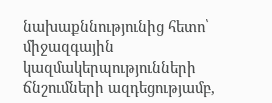նախաքննությունից հետո՝ միջազգային կազմակերպությունների ճնշումների ազդեցությամբ,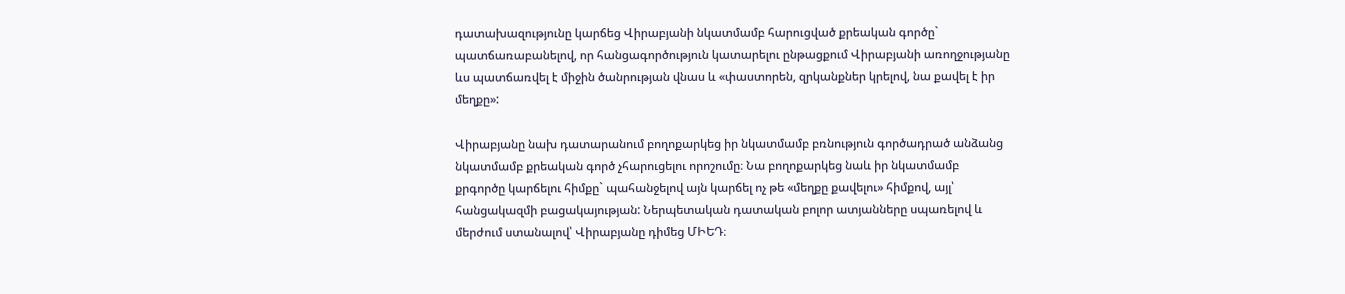դատախազությունը կարճեց Վիրաբյանի նկատմամբ հարուցված քրեական գործը` պատճառաբանելով, որ հանցագործություն կատարելու ընթացքում Վիրաբյանի առողջությանը ևս պատճառվել է միջին ծանրության վնաս և «փաստորեն, զրկանքներ կրելով, նա քավել է իր մեղքը»:

Վիրաբյանը նախ դատարանում բողոքարկեց իր նկատմամբ բռնություն գործադրած անձանց նկատմամբ քրեական գործ չհարուցելու որոշումը։ Նա բողոքարկեց նաև իր նկատմամբ քրգործը կարճելու հիմքը` պահանջելով այն կարճել ոչ թե «մեղքը քավելու» հիմքով, այլ՝ հանցակազմի բացակայության: Ներպետական դատական բոլոր ատյանները սպառելով և մերժում ստանալով՝ Վիրաբյանը դիմեց ՄԻԵԴ։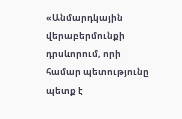«Անմարդկային վերաբերմունքի դրսևորում, որի համար պետությունը պետք է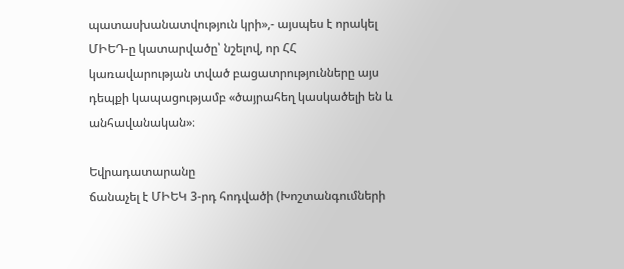պատասխանատվություն կրի»,- այսպես է որակել ՄԻԵԴ-ը կատարվածը՝ նշելով, որ ՀՀ կառավարության տված բացատրությունները այս դեպքի կապացությամբ «ծայրահեղ կասկածելի են և անհավանական»։

Եվրադատարանը
ճանաչել է ՄԻԵԿ 3-րդ հոդվածի (Խոշտանգումների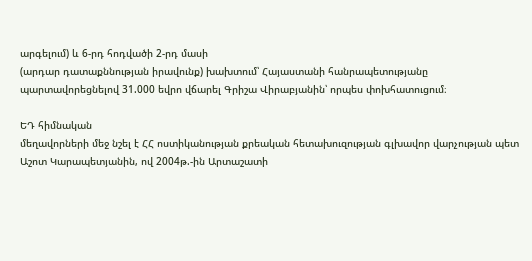արգելում) և 6-րդ հոդվածի 2-րդ մասի
(արդար դատաքննության իրավունք) խախտում՝ Հայաստանի հանրապետությանը
պարտավորեցնելով 31.000 եվրո վճարել Գրիշա Վիրաբյանին՝ որպես փոխհատուցում։

ԵԴ հիմնական
մեղավորների մեջ նշել է ՀՀ ոստիկանության քրեական հետախուզության գլխավոր վարչության պետ Աշոտ Կարապետյանին, ով 2004թ.-ին Արտաշատի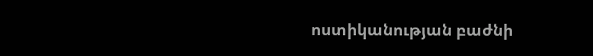ոստիկանության բաժնի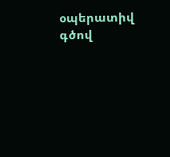օպերատիվ գծով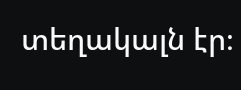տեղակալն էր։